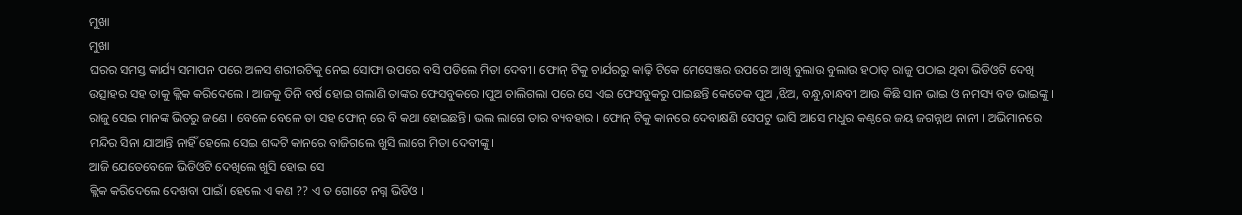ମୁଖା
ମୁଖା
ଘରର ସମସ୍ତ କାର୍ଯ୍ୟ ସମାପନ ପରେ ଅଳସ ଶରୀରଟିକୁ ନେଇ ସୋଫା ଉପରେ ବସି ପଡିଲେ ମିତା ଦେବୀ। ଫୋନ୍ ଟିକୁ ଚାର୍ଯରରୁ କାଢ଼ି ଟିକେ ମେସେଞ୍ଜର ଉପରେ ଆଖି ବୁଲାଉ ବୁଲାଉ ହଠାତ୍ ରାଜୁ ପଠାଇ ଥିବା ଭିଡିଓଟି ଦେଖି ଉତ୍ସାହର ସହ ତାକୁ କ୍ଲିକ କରିଦେଲେ । ଆଜକୁ ତିନି ବର୍ଷ ହୋଇ ଗଲାଣି ତାଙ୍କର ଫେସବୁକରେ ।ପୁଅ ଚାଲିଗଲା ପରେ ସେ ଏଇ ଫେସବୁକରୁ ପାଇଛନ୍ତି କେତେକ ପୁଅ ,ଝିଅ, ବନ୍ଧୁ,ବାନ୍ଧବୀ ଆଉ କିଛି ସାନ ଭାଇ ଓ ନମସ୍ୟ ବଡ ଭାଇଙ୍କୁ । ରାଜୁ ସେଇ ମାନଙ୍କ ଭିତରୁ ଜଣେ । ବେଳେ ବେଳେ ତା ସହ ଫୋନ୍ ରେ ବି କଥା ହୋଇଛନ୍ତି। ଭଲ ଲାଗେ ତାର ବ୍ୟବହାର । ଫୋନ୍ ଟିକୁ କାନରେ ଦେବାକ୍ଷଣି ସେପଟୁ ଭାସି ଆସେ ମଧୁର କଣ୍ଠରେ ଜୟ ଜଗନ୍ନାଥ ନାନୀ । ଅଭିମାନରେ ମନ୍ଦିର ସିନା ଯାଆନ୍ତି ନାହିଁ ହେଲେ ସେଇ ଶଦ୍ଦଟି କାନରେ ବାଜିଗଲେ ଖୁସି ଲାଗେ ମିତା ଦେବୀଙ୍କୁ।
ଆଜି ଯେତେବେଳେ ଭିଡିଓଟି ଦେଖିଲେ ଖୁସି ହୋଇ ସେ
କ୍ଲିକ କରିଦେଲେ ଦେଖବା ପାଇଁ। ହେଲେ ଏ କଣ ?? ଏ ତ ଗୋଟେ ନଗ୍ନ ଭିଡିଓ ।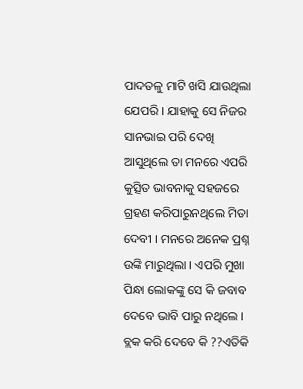ପାଦତଳୁ ମାଟି ଖସି ଯାଉଥିଲା ଯେପରି । ଯାହାକୁ ସେ ନିଜର ସାନଭାଇ ପରି ଦେଖି ଆସୁଥିଲେ ତା ମନରେ ଏପରି କୁତ୍ସିତ ଭାବନାକୁ ସହଜରେ ଗ୍ରହଣ କରିପାରୁନଥିଲେ ମିତା ଦେବୀ । ମନରେ ଅନେକ ପ୍ରଶ୍ନ ଉଙ୍କି ମାରୁଥିଲା । ଏପରି ମୁଖା ପିନ୍ଧା ଲୋକଙ୍କୁ ସେ କି ଜବାବ ଦେବେ ଭାବି ପାରୁ ନଥିଲେ । ବ୍ଲକ କରି ଦେବେ କି ??ଏତିକି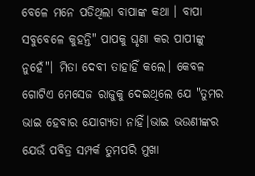ବେଳେ ମନେ ପଡିଥିଲା ବାପାଙ୍କ କଥା । ବାପା ସବୁବେଳେ କୁହନ୍ତି" ପାପକୁ ଘୃଣା କର ପାପୀଙ୍କୁ ନୁହେଁ"। ମିତା ଦେବୀ ତାହାହିଁ କଲେ। କେବଳ ଗୋଟିଏ ମେସେଜ ରାଜୁକୁ ଦେଇଥିଲେ ଯେ "ତୁମର ଭାଇ ହେବାର ଯୋଗ୍ୟତା ନାହିଁ।ଭାଇ ଭଉଣୀଙ୍କର ଯେଉଁ ପବିତ୍ର ସମ୍ପର୍କ ତୁମପରି ମୁଖା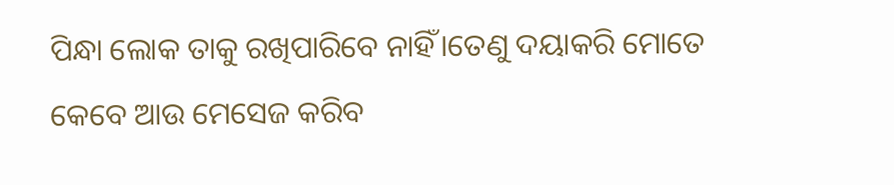ପିନ୍ଧା ଲୋକ ତାକୁ ରଖିପାରିବେ ନାହିଁ।ତେଣୁ ଦୟାକରି ମୋତେ କେବେ ଆଉ ମେସେଜ କରିବ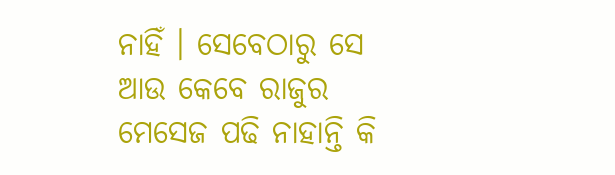ନାହିଁ । ସେବେଠାରୁ ସେ ଆଉ କେବେ ରାଜୁର ମେସେଜ ପଢି ନାହାନ୍ତି କି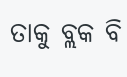ତାକୁ ବ୍ଲକ ବି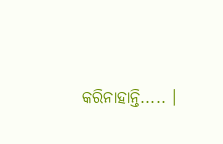କରିନାହାନ୍ତି..... ।